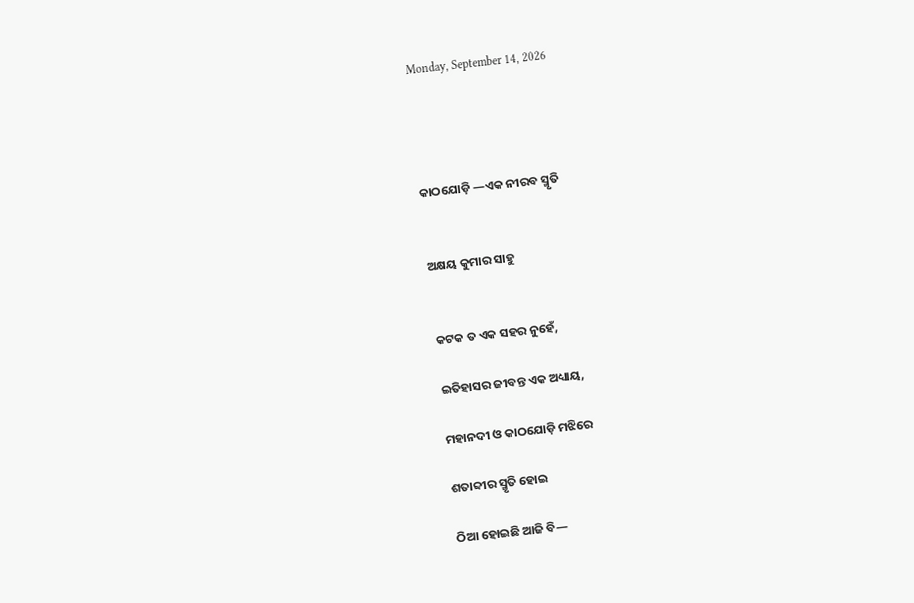Monday, September 14, 2026




କାଠଯୋଡ଼ି —ଏକ ନୀରବ ସ୍ମୃତି


ଅକ୍ଷୟ କୁମାର ସାହୁ


କଟକ ତ ଏକ ସହର ନୁହେଁ,

ଇତିହାସର ଜୀବନ୍ତ ଏକ ଅଧ୍ୟାୟ,

ମହାନଦୀ ଓ କାଠଯୋଡ଼ି ମଝିରେ

ଶତାବ୍ଦୀର ସ୍ମୃତି ହୋଇ

ଠିଆ ହୋଇଛି ଆଜି ବି—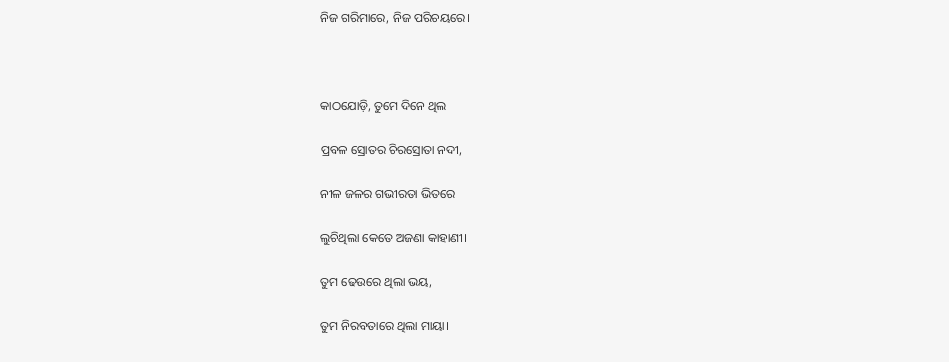ନିଜ ଗରିମାରେ, ନିଜ ପରିଚୟରେ।



କାଠଯୋଡ଼ି, ତୁମେ ଦିନେ ଥିଲ

ପ୍ରବଳ ସ୍ରୋତର ଚିରସ୍ରୋତା ନଦୀ,

ନୀଳ ଜଳର ଗଭୀରତା ଭିତରେ

ଲୁଚିଥିଲା କେତେ ଅଜଣା କାହାଣୀ।

ତୁମ ଢେଉରେ ଥିଲା ଭୟ,

ତୁମ ନିରବତାରେ ଥିଲା ମାୟା।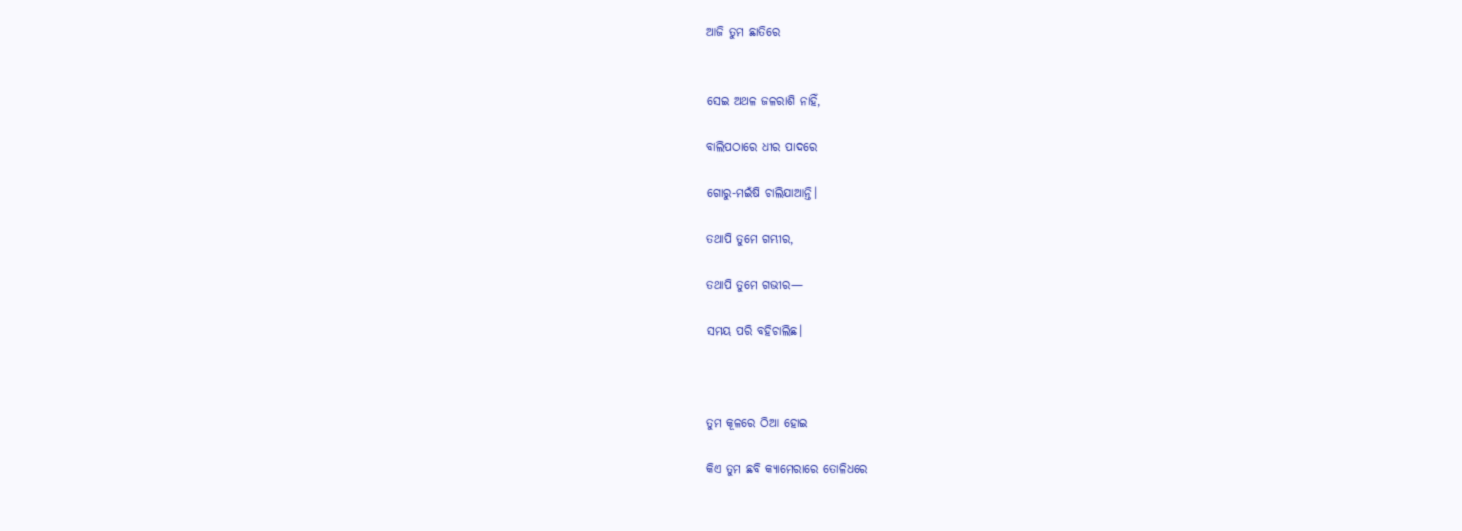ଆଜି ତୁମ ଛାତିରେ


ସେଇ ଅଥଳ ଜଳରାଶି ନାହିଁ,

ବାଲିପଠାରେ ଧୀର ପାଦରେ

ଗୋରୁ-ମଇଁଷି ଚାଲିଯାଆନ୍ତି।

ତଥାପି ତୁମେ ଗମ୍ଭୀର,

ତଥାପି ତୁମେ ଗଭୀର—

ସମୟ ପରି ବହିଚାଲିଛ।



ତୁମ କୂଳରେ ଠିଆ ହୋଇ

କିଏ ତୁମ ଛବି କ୍ୟାମେରାରେ ତୋଳିଧରେ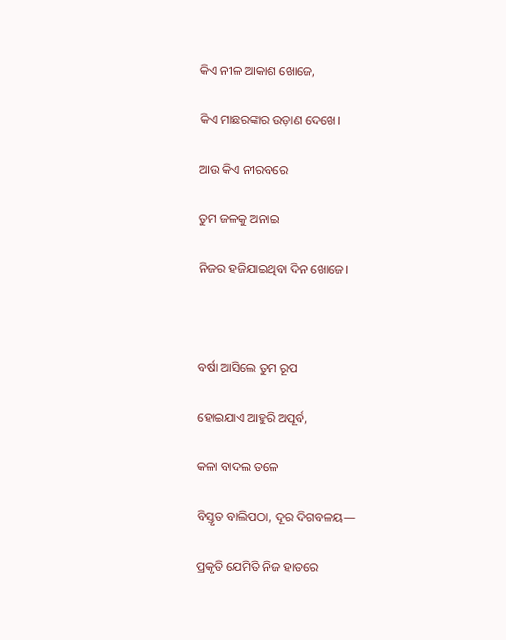କିଏ ନୀଳ ଆକାଶ ଖୋଜେ,

କିଏ ମାଛରଙ୍କାର ଉଡ଼ାଣ ଦେଖେ।

ଆଉ କିଏ ନୀରବରେ

ତୁମ ଜଳକୁ ଅନାଇ

ନିଜର ହଜିଯାଇଥିବା ଦିନ ଖୋଜେ।



ବର୍ଷା ଆସିଲେ ତୁମ ରୂପ

ହୋଇଯାଏ ଆହୁରି ଅପୂର୍ବ,

କଳା ବାଦଲ ତଳେ

ବିସ୍ତୃତ ବାଲିପଠା, ଦୂର ଦିଗବଳୟ—

ପ୍ରକୃତି ଯେମିତି ନିଜ ହାତରେ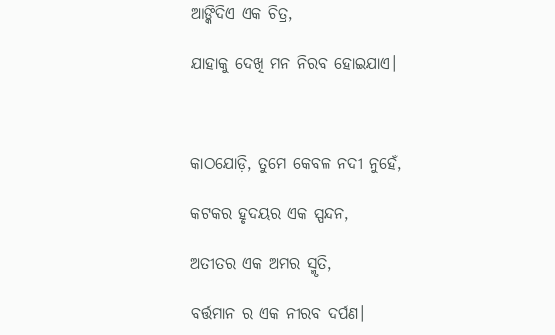ଆଙ୍କିଦିଏ ଏକ ଚିତ୍ର,

ଯାହାକୁ ଦେଖି ମନ ନିରବ ହୋଇଯାଏ।



କାଠଯୋଡ଼ି, ତୁମେ କେବଳ ନଦୀ ନୁହେଁ,

କଟକର ହୃଦୟର ଏକ ସ୍ପନ୍ଦନ,

ଅତୀତର ଏକ ଅମର ସ୍ମୃତି,

ବର୍ତ୍ତମାନ ର ଏକ ନୀରବ ଦର୍ପଣ।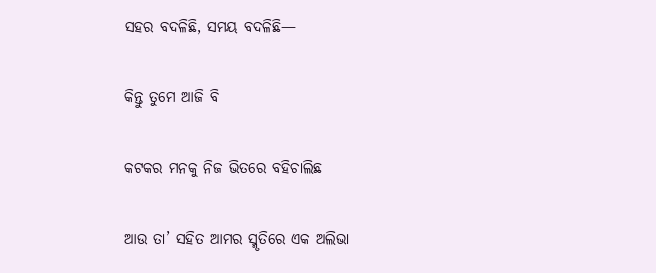ସହର ବଦଳିଛି, ସମୟ ବଦଳିଛି—

କିନ୍ତୁ ତୁମେ ଆଜି ବି

କଟକର ମନକୁ ନିଜ ଭିତରେ ବହିଚାଲିଛ

ଆଉ ତା’ ସହିତ ଆମର ସ୍ମୃତିରେ ଏକ ଅଲିଭା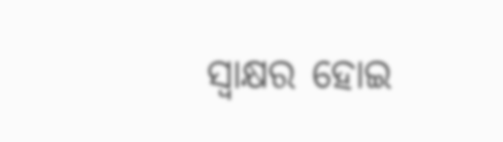ସ୍ୱାକ୍ଷର ହୋଇ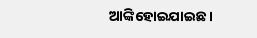ଆଙ୍କିହୋଇଯାଇଛ ।